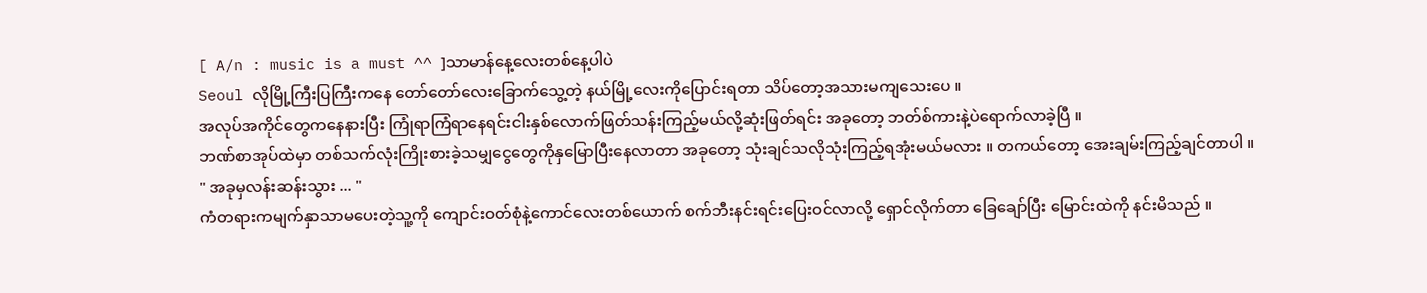[ A/n : music is a must ^^ ]သာမာန်နေ့လေးတစ်နေ့ပါပဲ
Seoul လိုမြို့ကြီးပြကြီးကနေ တော်တော်လေးခြောက်သွေ့တဲ့ နယ်မြို့လေးကိုပြောင်းရတာ သိပ်တော့အသားမကျသေးပေ ။
အလုပ်အကိုင်တွေကနေနားပြီး ကြုံရာကြံရာနေရင်းငါးနှစ်လောက်ဖြတ်သန်းကြည့်မယ်လို့ဆုံးဖြတ်ရင်း အခုတော့ ဘတ်စ်ကားနဲ့ပဲရောက်လာခဲ့ပြီ ။
ဘဏ်စာအုပ်ထဲမှာ တစ်သက်လုံးကြိုးစားခဲ့သမျှငွေတွေကိုနှမြောပြီးနေလာတာ အခုတော့ သုံးချင်သလိုသုံးကြည့်ရအုံးမယ်မလား ။ တကယ်တော့ အေးချမ်းကြည့်ချင်တာပါ ။
" အခုမှလန်းဆန်းသွား ... "
ကံတရားကမျက်နှာသာမပေးတဲ့သူ့ကို ကျောင်းဝတ်စုံနဲ့ကောင်လေးတစ်ယောက် စက်ဘီးနင်းရင်းပြေးဝင်လာလို့ ရှောင်လိုက်တာ ခြေချော်ပြီး မြောင်းထဲကို နင်းမိသည် ။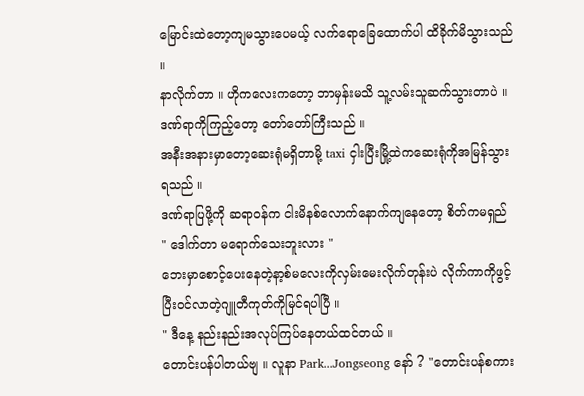မြောင်းထဲတော့ကျမသွားပေမယ့် လက်ရောခြေထောက်ပါ ထိခိုက်မိသွားသည် ။
နာလိုက်တာ ။ ဟိုကလေးကတော့ ဘာမှန်းမသိ သူ့လမ်းသူဆက်သွားတာပဲ ။ ဒဏ်ရာကိုကြည့်တော့ တော်တော်ကြီးသည် ။
အနီးအနားမှာတော့ဆေးရုံမရှိတာမို့ taxi ငှါးပြီးမြို့ထဲကဆေးရုံကိုအမြန်သွားရသည် ။
ဒဏ်ရာပြဖို့ကို ဆရာဝန်က ငါးမိနစ်လောက်နောက်ကျနေတော့ စိတ်ကမရှည်
" ဒေါက်တာ မရောက်သေးဘူးလား "
ဘေးမှာစောင့်ပေးနေတဲ့နာ့စ်မလေးကိုလှမ်းမေးလိုက်တုန်းပဲ လိုက်ကာကိုဖွင့်ပြီးဝင်လာတဲ့ဂျူတီကုတ်ကိုမြင်ရပါပြီ ။
" ဒီနေ့ နည်းနည်းအလုပ်ကြပ်နေတယ်ထင်တယ် ။
တောင်းပန်ပါတယ်ဗျ ။ လူနာ Park...Jongseong နော် ? "တောင်းပန်စကား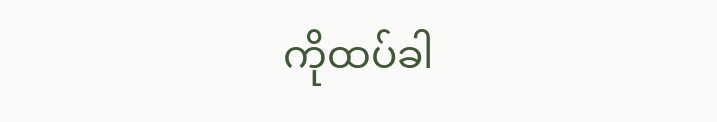ကိုထပ်ခါ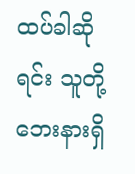ထပ်ခါဆိုရင်း သူတို့ဘေးနားရှိ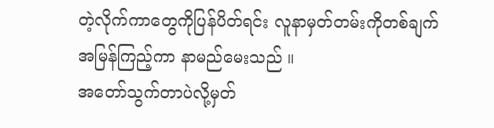တဲ့လိုက်ကာတွေကိုပြန်ပိတ်ရင်း လူနာမှတ်တမ်းကိုတစ်ချက် အမြန်ကြည့်ကာ နာမည်မေးသည် ။
အတော်သွက်တာပဲလို့မှတ်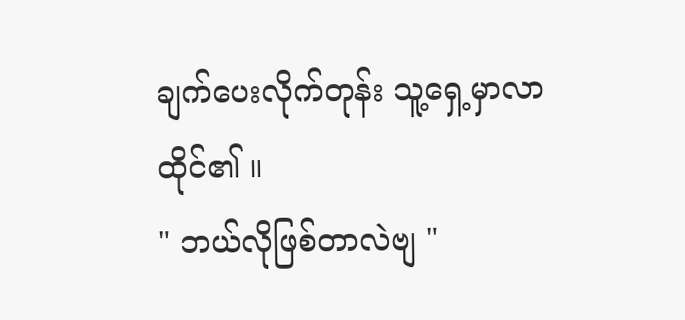ချက်ပေးလိုက်တုန်း သူ့ရှေ့မှာလာထိုင်၏ ။
" ဘယ်လိုဖြစ်တာလဲဗျ "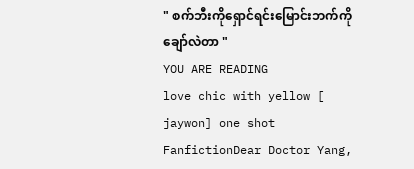" စက်ဘီးကိုရှောင်ရင်းမြောင်းဘက်ကိုချော်လဲတာ "
YOU ARE READING
love chic with yellow [ jaywon] one shot
FanfictionDear Doctor Yang,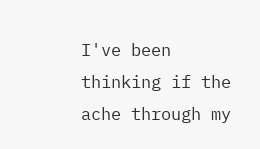I've been thinking if the ache through my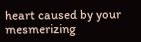heart caused by your mesmerizing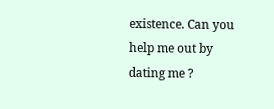existence. Can you help me out by dating me ?